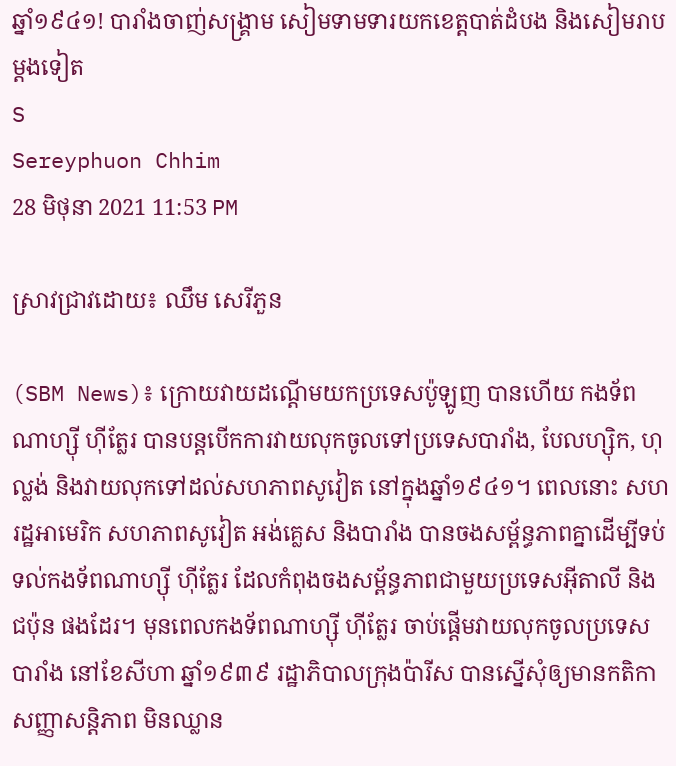ឆ្នាំ១៩៤១! បារាំងចាញ់សង្រ្គាម សៀមទាមទារយកខេត្តបាត់ដំបង និងសៀមរាប ម្ដងទៀត
S
Sereyphuon Chhim
28 មិថុនា 2021 11:53 PM

ស្រាវជ្រាវដោយ៖ ឈឹម សេរីភួន

(SBM News)៖ ក្រោយវាយដណ្តើមយកប្រទេសប៉ូឡូញ បានហើយ កងទ័ពណាហ្ស៊ី ហ៊ីត្លែរ បានបន្តបើកការវាយលុកចូលទៅប្រទេសបារាំង, បែលហ្ស៊ិក, ហុល្លង់ និងវាយលុកទៅដល់សហភាពសូវៀត នៅក្នុងឆ្នាំ១៩៤១។ ពេលនោះ សហរដ្ឋអាមេរិក សហភាពសូវៀត អង់គ្លេស និងបារាំង បានចងសម្ព័ន្ធភាពគ្នាដើម្បីទប់ទល់កងទ័ពណាហ្ស៊ី ហ៊ីត្លែរ ដែលកំពុងចងសម្ព័ន្ធភាពជាមួយប្រទេសអ៊ីតាលី និងជប៉ុន ផងដែរ។ មុនពេលកងទ័ពណាហ្ស៊ី ហ៊ីត្លែរ ចាប់ផ្តើមវាយលុកចូលប្រទេសបារាំង នៅខែសីហា ឆ្នាំ១៩៣៩ រដ្ឋាភិបាលក្រុងប៉ារីស បានស្នើសុំឲ្យមានកតិកាសញ្ញាសន្តិភាព មិនឈ្លាន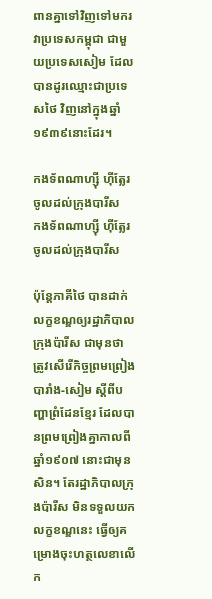ពានគ្នាទៅវិញទៅមករវាប្រទេសកម្ពុជា ជាមួយប្រទេសសៀម ដែលបានដូរឈ្មោះជាប្រទេសថៃ វិញនៅក្នុងឆ្នាំ១៩៣៩នោះដែរ។

កងទ័ពណាហ្ស៊ី ហ៊ីត្លែរ ចូលដល់ក្រុងបារីស
កងទ័ពណាហ្ស៊ី ហ៊ីត្លែរ ចូលដល់ក្រុងបារីស

ប៉ុន្តែភាគីថៃ បានដាក់លក្ខខណ្ឌឲ្យរដ្ឋាភិបាលក្រុងប៉ារីស ជាមុនថា ត្រូវសើរើកិច្ចព្រមព្រៀងបារាំង-សៀម ស្តីពីបញ្ហាព្រំដែនខ្មែរ ដែលបានព្រមព្រៀងគ្នាកាលពី ឆ្នាំ១៩០៧ នោះជាមុនសិន។ តែរដ្ឋាភិបាលក្រុងប៉ារីស មិនទទួលយកលក្ខខណ្ឌនេះ ធ្វើឲ្យគម្រោងចុះហត្ថលេខាលើក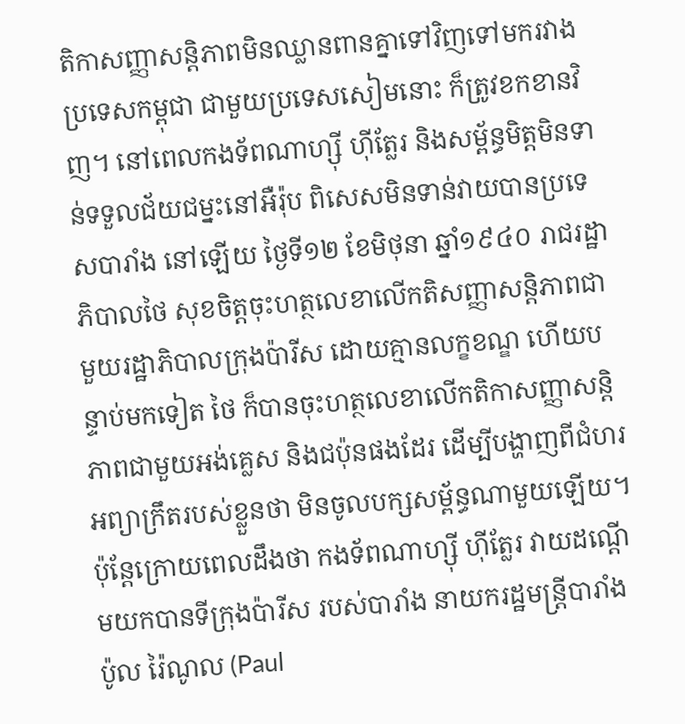តិកាសញ្ញាសន្តិភាពមិនឈ្លានពានគ្នាទៅវិញទៅមករវាងប្រទេសកម្ពុជា ជាមួយប្រទេសសៀមនោះ ក៏ត្រូវខកខានវិញ។ នៅពេលកងទ័ពណាហ្ស៊ី ហ៊ីត្លែរ និងសម្ព័ន្ធមិត្តមិនទាន់ទទួលជ័យជម្នះនៅអឺរ៉ុប ពិសេសមិនទាន់វាយបានប្រទេសបារាំង នៅឡើយ ថ្ងៃទី១២ ខែមិថុនា ឆ្នាំ១៩៤០ រាជរដ្ឋាភិបាលថៃ សុខចិត្តចុះហត្ថលេខាលើកតិសញ្ញាសន្តិភាពជាមួយរដ្ឋាភិបាលក្រុងប៉ារីស ដោយគ្មានលក្ខខណ្ឌ ហើយបន្ទាប់មកទៀត ថៃ ក៏បានចុះហត្ថលេខាលើកតិកាសញ្ញាសន្តិភាពជាមួយអង់គ្លេស និងជប៉ុនផងដែរ ដើម្បីបង្ហាញពីជំហរ អព្យាក្រឹតរបស់ខ្លួនថា មិនចូលបក្សសម្ព័ន្ធណាមួយឡើយ។ ប៉ុន្តែក្រោយពេលដឹងថា កងទ័ពណាហ្ស៊ី ហ៊ីត្លែរ វាយដណ្ដើមយកបានទីក្រុងប៉ារីស របស់បារាំង នាយករដ្ឋមន្រ្តីបារាំង ប៉ូល រ៉ៃណូល (Paul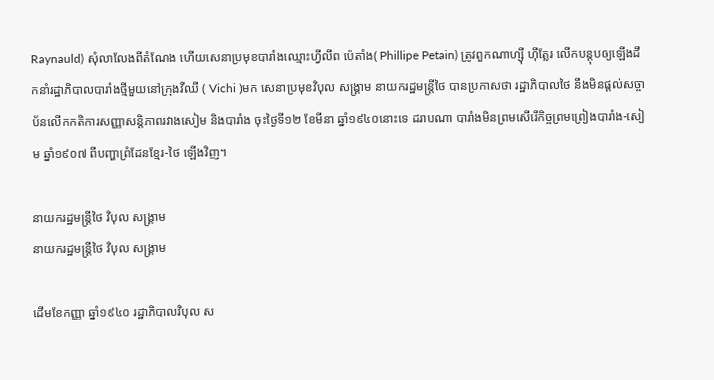Raynauld) សុំលាលែងពីតំណែង ហើយសេនាប្រមុខបារាំងឈ្មោះហ្វីលីព ប៉េតាំង( Phillipe Petain) ត្រូវពួកណាហ្ស៊ី ហ៊ីត្លែរ លើកបន្តុបឲ្យឡើងដឹកនាំរដ្ឋាភិបាលបារាំងថ្មីមួយនៅក្រុងវីឈី ( Vichi )មក សេនាប្រមុខវិបុល សង្គ្រាម នាយករដ្ឋមន្ត្រីថៃ បានប្រកាសថា រដ្ឋាភិបាលថៃ នឹងមិនផ្តល់សច្ចាប័នលើកកតិការសញ្ញាសន្តិភាពរវាងសៀម និងបារាំង ចុះថ្ងៃទី១២ ខែមីនា ឆ្នាំ១៩៤០នោះទេ ដរាបណា បារាំងមិនព្រមសើរើកិច្ចព្រមព្រៀងបារាំង-សៀម ឆ្នាំ១៩០៧ ពីបញ្ហាព្រំដែនខ្មែរ-ថៃ ឡើងវិញ។

នាយករដ្ឋមន្រ្តីថៃ វិបុល សង្គ្រាម
នាយករដ្ឋមន្រ្តីថៃ វិបុល សង្គ្រាម

ដើមខែកញ្ញា ឆ្នាំ១៩៤០ រដ្ឋាភិបាលវិបុល ស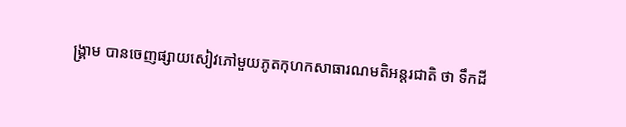ង្គ្រាម បានចេញផ្សាយសៀវភៅមួយភូតកុហកសាធារណមតិអន្តរជាតិ ថា ទឹកដី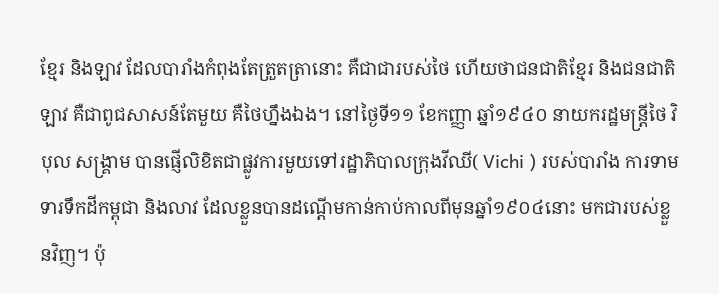ខ្មែរ និងឡាវ ដែលបារាំងកំពុងតែត្រួតត្រានោះ គឺជាជារបស់ថៃ ហើយថាជនជាតិខ្មែរ និងជនជាតិឡាវ គឺជាពូជសាសន៍តែមួយ គឺថៃហ្នឹងឯង។ នៅថ្ងៃទី១១ ខែកញ្ញា ឆ្នាំ១៩៤០ នាយករដ្ឋមន្រ្តីថៃ វិបុល សង្គ្រាម បានផ្ញើលិខិតជាផ្លូវការមួយទៅរដ្ឋាភិបាលក្រុងវីឈី( Vichi ) របស់បារាំង ការទាមទារទឹកដីកម្ពុជា និងលាវ ដែលខ្លួនបានដណ្តើមកាន់កាប់កាលពីមុនឆ្នាំ១៩០៤នោះ មកជារបស់ខ្លួនវិញ។ ប៉ុ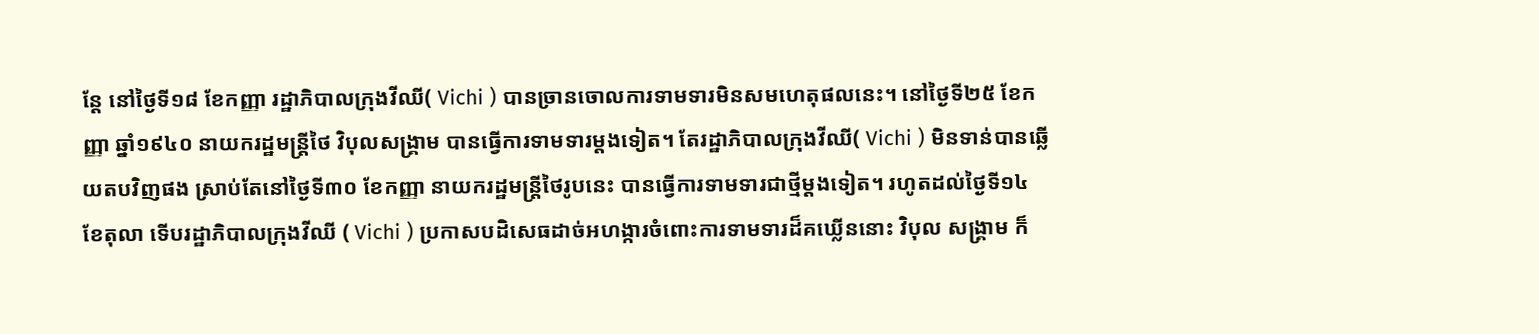ន្តែ នៅថ្ងៃទី១៨ ខែកញ្ញា រដ្ឋាភិបាលក្រុងវីឈី( Vichi ) បានច្រានចោលការទាមទារមិនសមហេតុផលនេះ។ នៅថ្ងៃទី២៥ ខែកញ្ញា ឆ្នាំ១៩៤០ នាយករដ្ឋមន្ត្រីថៃ វិបុលសង្គ្រាម បានធ្វើការទាមទារម្តងទៀត។ តែរដ្ឋាភិបាលក្រុងវីឈី( Vichi ) មិនទាន់បានឆ្លើយតបវិញផង ស្រាប់តែនៅថ្ងៃទី៣០ ខែកញ្ញា នាយករដ្ឋមន្ត្រីថៃរូបនេះ បានធ្វើការទាមទារជាថ្មីម្តងទៀត។ រហូតដល់ថ្ងៃទី១៤ ខែតុលា ទើបរដ្ឋាភិបាលក្រុងវីឈី ( Vichi ) ប្រកាសបដិសេធដាច់អហង្ការចំពោះការទាមទារដ៏គឃ្លើននោះ វិបុល សង្គ្រាម ក៏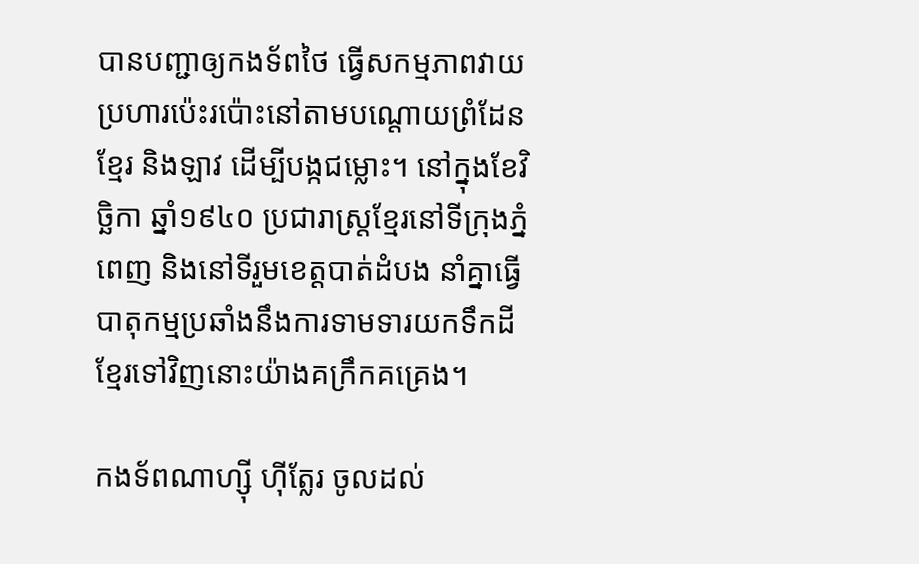បានបញ្ជាឲ្យកងទ័ពថៃ ធ្វើសកម្មភាពវាយប្រហារប៉េះរប៉ោះនៅតាមបណ្តោយព្រំដែនខ្មែរ និងឡាវ ដើម្បីបង្កជម្លោះ។ នៅក្នុងខែវិច្ឆិកា ឆ្នាំ១៩៤០ ប្រជារាស្រ្តខ្មែរនៅទីក្រុងភ្នំពេញ និងនៅទីរួមខេត្តបាត់ដំបង នាំគ្នាធ្វើបាតុកម្មប្រឆាំងនឹងការទាមទារយកទឹកដីខ្មែរទៅវិញនោះយ៉ាងគក្រឹកគគ្រេង។

កងទ័ពណាហ្ស៊ី ហ៊ីត្លែរ ចូលដល់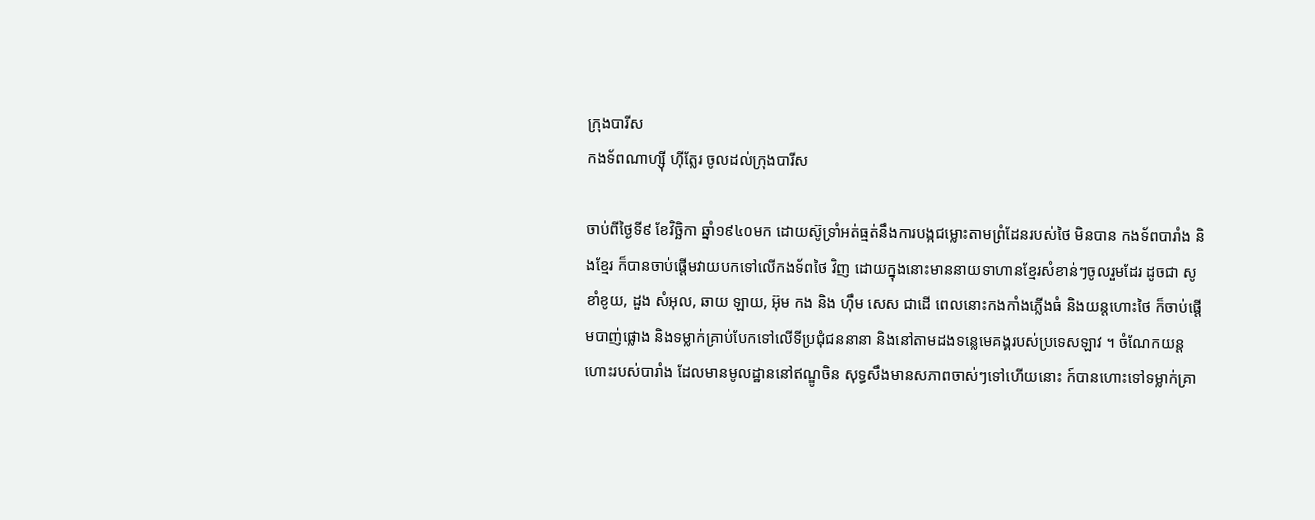ក្រុងបារីស
កងទ័ពណាហ្ស៊ី ហ៊ីត្លែរ ចូលដល់ក្រុងបារីស

ចាប់ពីថ្ងៃទី៩ ខែវិច្ឆិកា ឆ្នាំ១៩៤០មក ដោយស៊ូទ្រាំអត់ធ្មត់នឹងការបង្កជម្លោះតាមព្រំដែនរបស់ថៃ មិនបាន កងទ័ពបារាំង និងខ្មែរ ក៏បានចាប់ផ្តើមវាយបកទៅលើកងទ័ពថៃ វិញ ដោយក្នុងនោះមាននាយទាហានខ្មែរសំខាន់ៗចូលរួមដែរ ដូចជា សូ ខាំខូយ, ដួង សំអុល, ឆាយ ឡាយ, អ៊ុម កង និង ហ៊ឹម សេស ជាដើ ពេលនោះកងកាំងភ្លើងធំ និងយន្តហោះថៃ ក៏ចាប់ផ្តើមបាញ់ផ្លោង និងទម្លាក់គ្រាប់បែកទៅលើទីប្រជុំជននានា និងនៅតាមដងទន្លេមេគង្គរបស់ប្រទេសឡាវ ។ ចំណែកយន្តហោះរបស់បារាំង ដែលមានមូលដ្ឋាននៅឥណ្ឌូចិន សុទ្ធសឹងមានសភាពចាស់ៗទៅហើយនោះ ក៍បានហោះទៅទម្លាក់គ្រា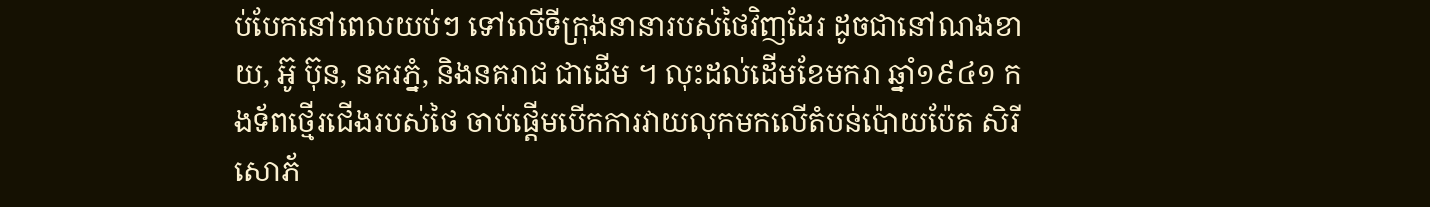ប់បែកនៅពេលយប់ៗ ទៅលើទីក្រុងនានារបស់ថៃវិញដែរ ដូចជានៅណងខាយ, អ៊ូ ប៊ុន, នគរភ្នំ, និងនគរាជ ជាដើម ។ លុះដល់ដើមខែមករា ឆ្នាំ១៩៤១ កងទ័ពថ្មើរជើងរបស់ថៃ ចាប់ផ្ដើមបើកការវាយលុកមកលើតំបន់ប៉ោយប៉ែត សិរីសោភ័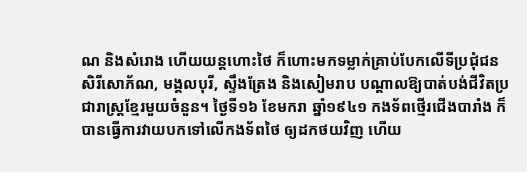ណ និងសំរោង ហើយយន្តហោះថៃ ក៏ហោះមកទម្លាក់គ្រាប់បែកលើទីប្រជុំជន សិរីសោភ័ណ, មង្គលបុរី, ស្ទឹងត្រែង និងសៀមរាប បណ្តាលឱ្យបាត់បង់ជីវិតប្រជារាស្ត្រខ្មែរមួយចំនួន។ ថ្ងៃទី១៦ ខែមករា ឆ្នាំ១៩៤១ កងទ័ពថ្មើរជើងបារាំង ក៏បានធ្វើការវាយបកទៅលើកងទ័ពថៃ ឲ្យដកថយវិញ ហើយ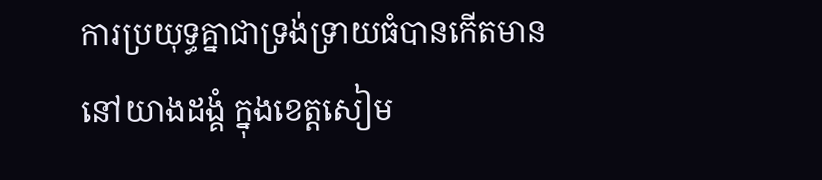ការប្រយុទ្ធគ្នាជាទ្រង់ទ្រាយធំបានកើតមាននៅយាងដង្គំ ក្នុងខេត្តសៀម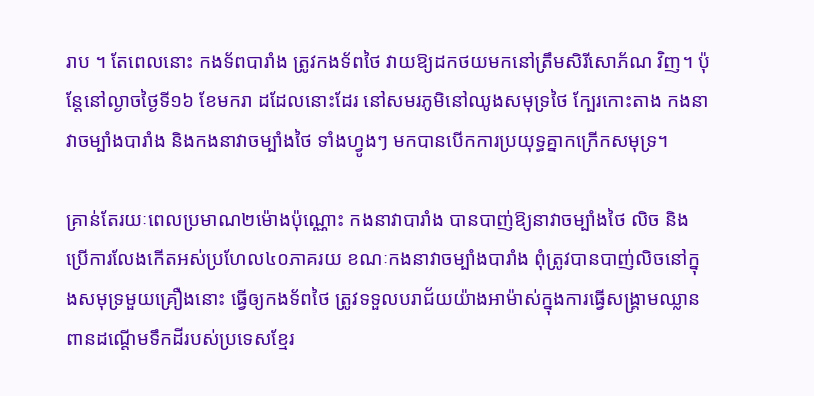រាប ។ តែពេលនោះ កងទ័ពបារាំង ត្រូវកងទ័ពថៃ វាយឱ្យដកថយមកនៅត្រឹមសិរីសោភ័ណ វិញ។ ប៉ុន្តែនៅល្ងាចថ្ងៃទី១៦ ខែមករា ដដែលនោះដែរ នៅសមរភូមិនៅឈូងសមុទ្រថៃ ក្បែរកោះតាង កងនាវាចម្បាំងបារាំង និងកងនាវាចម្បាំងថៃ ទាំងហ្វូងៗ មកបានបើកការប្រយុទ្ធគ្នាកក្រើកសមុទ្រ។

គ្រាន់តែរយៈពេលប្រមាណ២ម៉ោងប៉ុណ្ណោះ កងនាវាបារាំង បានបាញ់ឱ្យនាវាចម្បាំងថៃ លិច និងប្រើការលែងកើតអស់ប្រហែល៤០ភាគរយ ខណៈកងនាវាចម្បាំងបារាំង ពុំត្រូវបានបាញ់លិចនៅក្នុងសមុទ្រមួយគ្រឿងនោះ ធ្វើឲ្យកងទ័ពថៃ ត្រូវទទួលបរាជ័យយ៉ាងអាម៉ាស់ក្នុងការធ្វើសង្គ្រាមឈ្លានពានដណ្ដើមទឹកដីរបស់ប្រទេសខ្មែរ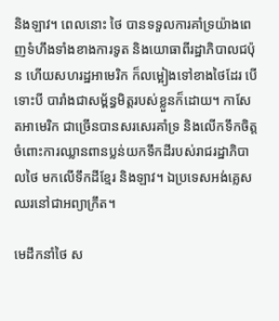និងឡាវ។ ពេលនោះ ថៃ បានទទួលការគាំទ្រយ៉ាងពេញទំហឹងទាំងខាងការទូត និងយោធាពីរដ្ឋាភិបាលជប៉ុន ហើយសហរដ្ឋអាមេរិក ក៏លម្អៀងទៅខាងថៃដែរ បើទោះបី បារាំងជាសម្ព័ន្ធមិត្តរបស់ខ្លួនក៏ដោយ។ កាសែតអាមេរិក ជាច្រើនបានសរសេរគាំទ្រ និងលើកទឹកចិត្តចំពោះការឈ្លានពានប្លន់យកទឹកដីរបស់រាជរដ្ឋាភិបាលថៃ មកលើទឹកដីខ្មែរ និងឡាវ។ ឯប្រទេសអង់គ្លេស ឈរនៅជាអព្យាក្រឹត។

មេដឹកនាំថៃ ស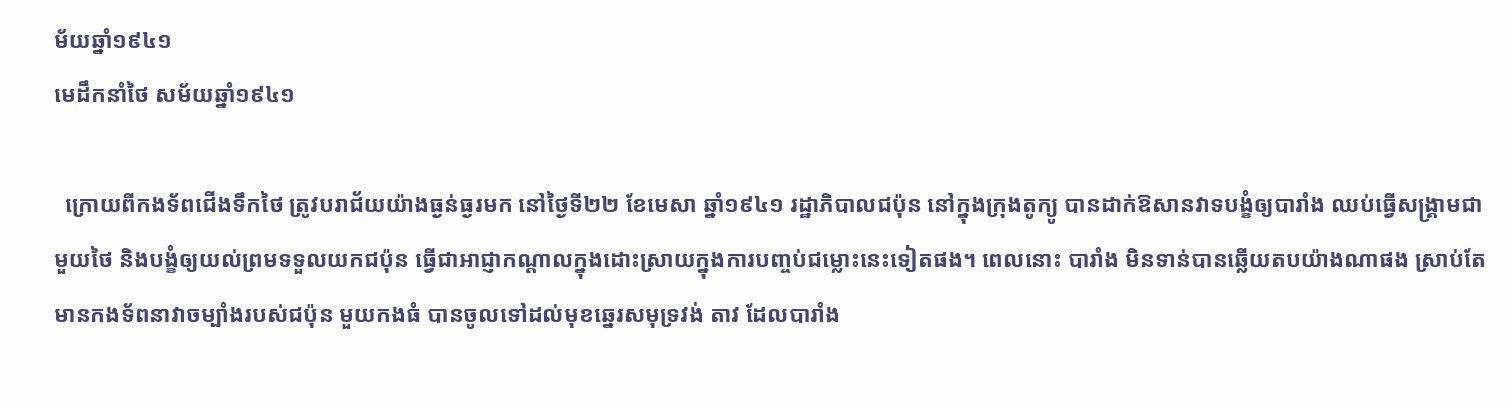ម័យឆ្នាំ១៩៤១
មេដឹកនាំថៃ សម័យឆ្នាំ១៩៤១

  ក្រោយពីកងទ័ពជើងទឹកថៃ ត្រូវបរាជ័យយ៉ាងធ្ងន់ធ្ងរមក នៅថ្ងៃទី២២ ខែមេសា ឆ្នាំ១៩៤១ រដ្ឋាភិបាលជប៉ុន នៅក្នុងក្រុងតូក្យូ បានដាក់ឱសានវាទបង្ខំឲ្យបារាំង ឈប់ធ្វើសង្គ្រាមជាមួយថៃ និងបង្ខំឲ្យយល់ព្រមទទួលយកជប៉ុន ធ្វើជាអាជ្ញាកណ្តាលក្នុងដោះស្រាយក្នុងការបញ្ចប់ជម្លោះនេះទៀតផង។ ពេលនោះ បារាំង មិនទាន់បានឆ្លើយតបយ៉ាងណាផង ស្រាប់តែមានកងទ័ពនាវាចម្បាំងរបស់ជប៉ុន មួយកងធំ បានចូលទៅដល់មុខឆ្នេរសមុទ្រវង់ តាវ ដែលបារាំង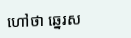ហៅថា ឆ្នេរស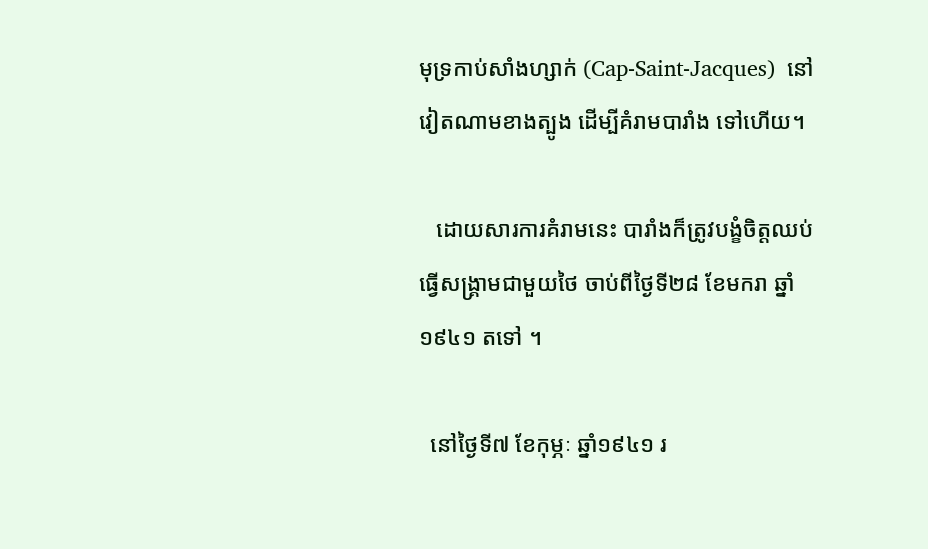មុទ្រកាប់សាំងហ្សាក់ (Cap-Saint-Jacques)  នៅវៀតណាមខាងត្បូង ដើម្បីគំរាមបារាំង ទៅហើយ។

   ដោយសារការគំរាមនេះ បារាំងក៏ត្រូវបង្ខំចិត្តឈប់ធ្វើសង្គ្រាមជាមួយថៃ ចាប់ពីថ្ងៃទី២៨ ខែមករា ឆ្នាំ១៩៤១ តទៅ ។

  នៅថ្ងៃទី៧ ខែកុម្ភៈ ឆ្នាំ១៩៤១ រ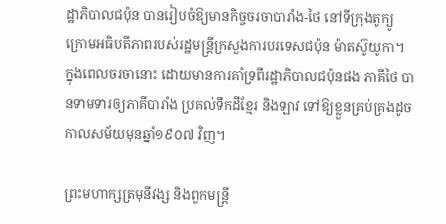ដ្ឋាភិបាលជប៉ុន បានរៀបចំឱ្យមានកិច្ចចរចាបារាំង-ថៃ នៅទីក្រុងតូក្យូ ក្រោមអធិបតីភាពរបស់រដ្ឋមន្ត្រីក្រសួងការបរទេសជប៉ុន ម៉ាតស៊ូយូកា។
ក្នុងពេលចរចានោះ ដោយមានការគាំទ្រពីរដ្ឋាភិបាលជប៉ុនផង ភាគីថៃ បានទាមទារឲ្យភាគីបារាំង ប្រគល់ទឹកដីខ្មែរ និងឡាវ ទៅឱ្យខ្លួនគ្រប់គ្រងដូចកាលសម័យមុនឆ្នាំ១៩០៧ វិញ។

ព្រះមហាក្សត្រមុនីវង្ស និងពួកមន្រ្តី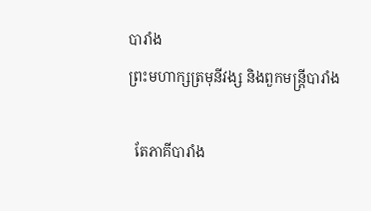បារាំង
ព្រះមហាក្សត្រមុនីវង្ស និងពួកមន្រ្តីបារាំង

  តែភាគីបារាំង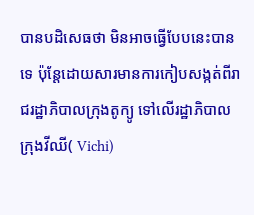បានបដិសេធថា មិនអាចធ្វើបែបនេះបានទេ ប៉ុន្តែដោយសារមានការកៀបសង្កត់ពីរាជរដ្ឋាភិបាលក្រុងតូក្យូ ទៅលើរដ្ឋាភិបាលក្រុងវីឈី( Vichi)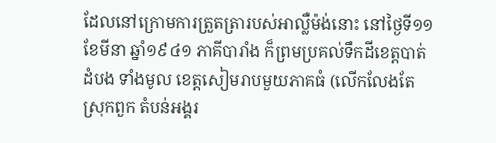ដែលនៅក្រោមការត្រួតត្រារបស់អាល្លឺម៉ង់នោះ នៅថ្ងៃទី១១ ខែមីនា ឆ្នាំ១៩៤១ ភាគីបារាំង ក៏ព្រមប្រគល់ទឹកដីខេត្តបាត់ដំបង ទាំងមូល ខេត្តសៀមរាបមួយភាគធំ (លើកលែងតែស្រុកពួក តំបន់អង្គរ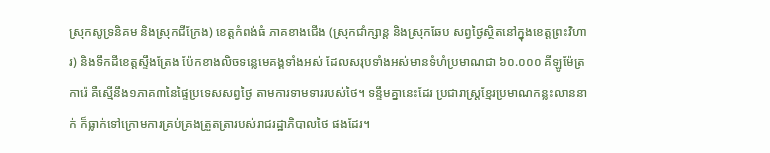ស្រុកសូទ្រនិគម និងស្រុកជីក្រែង) ខេត្តកំពង់ធំ ភាគខាងជើង (ស្រុកជាំក្សាន្ត និងស្រុកឆែប សព្វថ្ងៃស្ថិតនៅក្នុងខេត្តព្រះវិហារ) និងទឹកដីខេត្តស្ទឹងត្រែង ប៉ែកខាងលិចទន្លេមេគង្គទាំងអស់ ដែលសរុបទាំងអស់មានទំហំប្រមាណជា ៦០.០០០ គីឡូម៉ែត្រការ៉េ គឺស្មើនឹង១ភាគ៣នៃផ្ទៃប្រទេសសព្វថ្ងៃ តាមការទាមទាររបស់ថៃ។ ទន្ទឹមគ្នានេះដែរ ប្រជារាស្រ្តខ្មែរប្រមាណកន្លះលាននាក់ ក៏ធ្លាក់ទៅក្រោមការគ្រប់គ្រងត្រួតត្រារបស់រាជរដ្ឋាភិបាលថៃ ផងដែរ។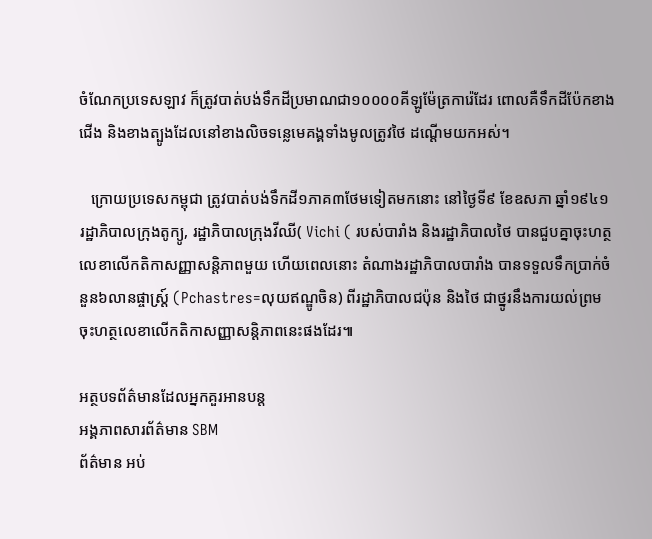ចំណែកប្រទេសឡាវ ក៏ត្រូវបាត់បង់ទឹកដីប្រមាណជា១០០០០គីឡូម៉ែត្រការ៉េដែរ ពោលគឺទឹកដីប៉ែកខាងជើង និងខាងត្បូងដែលនៅខាងលិចទន្លេមេគង្គទាំងមូលត្រូវថៃ ដណ្ដើមយកអស់។

   ក្រោយប្រទេសកម្ពុជា ត្រូវបាត់បង់ទឹកដី១ភាគ៣ថែមទៀតមកនោះ នៅថ្ងៃទី៩ ខែឧសភា ឆ្នាំ១៩៤១ រដ្ឋាភិបាលក្រុងតូក្យូ, រដ្ឋាភិបាលក្រុងវីឈី( Vichi ( របស់បារាំង និងរដ្ឋាភិបាលថៃ បានជួបគ្នាចុះហត្ថលេខាលើកតិកាសញ្ញាសន្តិភាពមួយ ហើយពេលនោះ តំណាងរដ្ឋាភិបាលបារាំង បានទទួលទឹកប្រាក់ចំនួន៦លានផ្ចាស្ត្រ៍ (Pchastres=លុយឥណ្ឌូចិន) ពីរដ្ឋាភិបាលជប៉ុន និងថៃ ជាថ្នូរនឹងការយល់ព្រមចុះហត្ថលេខាលើកតិកាសញ្ញាសន្តិភាពនេះផងដែរ៕

អត្ថបទព័ត៌មានដែលអ្នកគួរអានបន្ត
អង្គភាពសារព័ត៌មាន SBM
ព័ត៌មាន អប់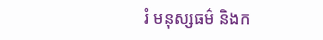រំ មនុស្សធម៌ និងក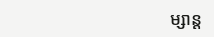ម្សាន្ត